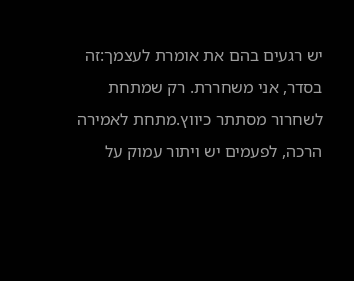יש רגעים בהם את אומרת לעצמך:זה בסדר, אני משחררת. רק שמתחת לשחרור מסתתר כיווץ.מתחת לאמירה הרכה, לפעמים יש ויתור עמוק על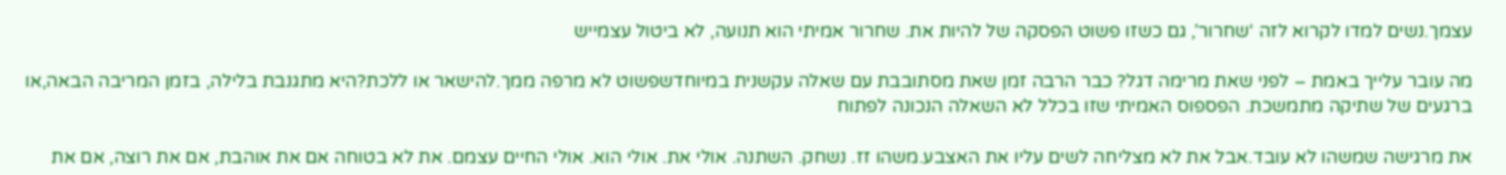עצמך.נשים למדו לקרוא לזה ‘שחרור’, גם כשזו פשוט הפסקה של להיות את. שחרור אמיתי הוא תנועה, לא ביטול עצמייש

מה עובר עלייך באמת – לפני שאת מרימה דגל? כבר הרבה זמן שאת מסתובבת עם שאלה עקשנית במיוחדשפשוט לא מרפה ממך.להישאר או ללכת?היא מתגנבת בלילה, בזמן המריבה הבאה,או ברגעים של שתיקה מתמשכת. הפספוס האמיתי שזו בכלל לא השאלה הנכונה לפתוח

את מרגישה שמשהו לא עובד.אבל את לא מצליחה לשים עליו את האצבע.משהו זז. נשחק. השתנה. אולי את. אולי הוא. אולי החיים עצמם. את לא בטוחה אם את אוהבת, אם את רוצה, אם את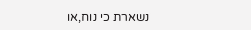נשארת כי נוח,או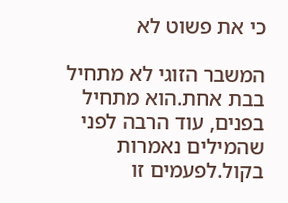כי את פשוט לא

המשבר הזוגי לא מתחיל בבת אחת.הוא מתחיל בפנים, עוד הרבה לפני שהמילים נאמרות בקול.לפעמים זו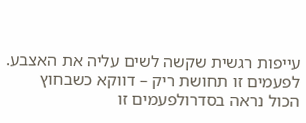עייפות רגשית שקשה לשים עליה את האצבע. לפעמים זו תחושת ריק – דווקא כשבחוץ הכול נראה בסדרולפעמים זו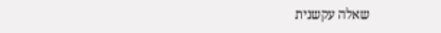שאלה עקשנית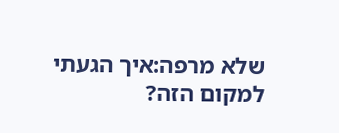שלא מרפה:איך הגעתי למקום הזה?